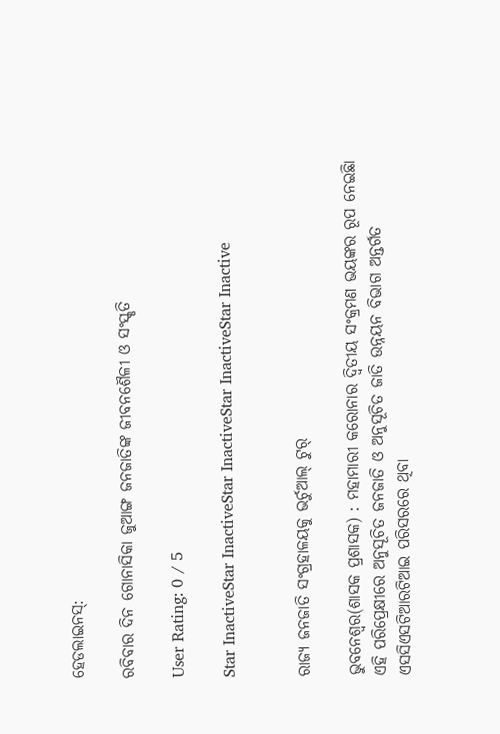ହେଡଲାଇନସ୍:

ରବିବାର ଦିନ ଗୋନାସିକା ଜୁଆଙ୍ଗ ଜନଜାତିଙ୍କ ଜୀବନଶୈଳୀ ଓ ସଂସ୍କୃତି

User Rating: 0 / 5

Star InactiveStar InactiveStar InactiveStar InactiveStar Inactive


ରାଜ୍ୟ ଜନଜାତି ସଂଗ୍ରହାଳୟକୁ ଭର୍ଚୁଆଲ୍ ଟୁର୍

ଭୁବନେଶ୍ୱର(ଶାସକ ପ୍ରଶାସକ) : ମହାମାରୀ କରୋନାର ଦ୍ୱିତୀୟ ସଂକ୍ରମଣ ଭୟଙ୍କର ରୂପ ନେଇଛିା ଏହି ପରିପ୍ରେକ୍ଷୀରେ ଅନୁସୂଚିତ ଜନଜାତି ଓ ଅନୁସୂଚିତ ଜାତି ଉନ୍ନୟନ ବିଭାଗ ଅନ୍ତର୍ଗତ ଏସସିଏସଟିଆରଟିଆଇ ପରିସରରେ ଥିବା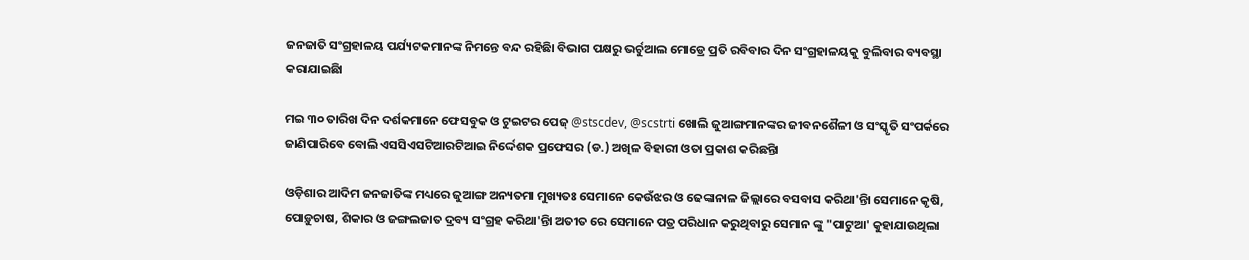ଜନଜାତି ସଂଗ୍ରହାଳୟ ପର୍ଯ୍ୟଟକମାନଙ୍କ ନିମନ୍ତେ ବନ୍ଦ ରହିଛିା ବିଭାଗ ପକ୍ଷରୁ ଭର୍ଚୁଆଲ ମୋଡ୍ରେ ପ୍ରତି ରବିବାର ଦିନ ସଂଗ୍ରହାଳୟକୁ ବୁଲିବାର ବ୍ୟବସ୍ଥା କରାଯାଇଛିା

ମଇ ୩୦ ତାରିଖ ଦିନ ଦର୍ଶକମାନେ ଫେସବୁକ ଓ ଟୁଇଟର ପେଜ୍ @stscdev, @scstrti ଖୋଲି ଜୁଆଙ୍ଗମାନଙ୍କର ଜୀବନଶୈଳୀ ଓ ସଂସ୍କୃତି ସଂପର୍କରେ ଜାଣିପାରିବେ ବୋଲି ଏସସିଏସଟିଆରଟିଆଇ ନିର୍ଦ୍ଦେଶକ ପ୍ରଫେସର (ଡ.) ଅଖିଳ ବିହାରୀ ଓତା ପ୍ରକାଶ କରିଛନ୍ତିା

ଓଡ଼ିଶାର ଆଦିମ ଜନଜାତିଙ୍କ ମଧ୍ୟରେ ଜୁଆଙ୍ଗ ଅନ୍ୟତମା ମୁଖ୍ୟତଃ ସେମାନେ କେଉଁଝର ଓ ଢେଙ୍କାନାଳ ଜିଲ୍ଲାରେ ବସବାସ କରିଥା'ନ୍ତିା ସେମାନେ କୃଷି, ପୋଡ଼ୁଚାଷ, ଶିକାର ଓ ଜଙ୍ଗଲଜାତ ଦ୍ରବ୍ୟ ସଂଗ୍ରହ କରିଥା'ନ୍ତିା ଅତୀତ ରେ ସେମାନେ ପତ୍ର ପରିଧାନ କରୁଥିବାରୁ ସେମାନ ଙ୍କୁ "ପାଟୁଆ' କୁହାଯାଉଥିଲା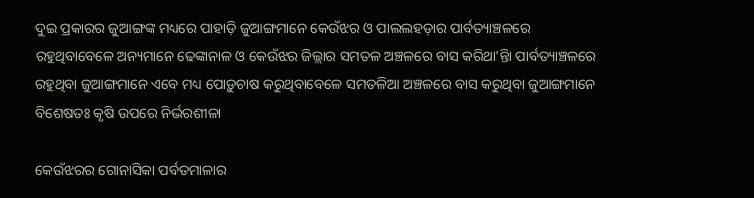ଦୁଇ ପ୍ରକାରର ଜୁଆଙ୍ଗଙ୍କ ମଧ୍ୟରେ ପାହାଡ଼ି ଜୁଆଙ୍ଗମାନେ କେଉଁଝର ଓ ପାଲଲହଡ଼ାର ପାର୍ବତ୍ୟାଞ୍ଚଳରେ ରହୁଥିବାବେଳେ ଅନ୍ୟମାନେ ଢେଙ୍କାନାଳ ଓ କେଉଁଝର ଜିଲ୍ଲାର ସମତଳ ଅଞ୍ଚଳରେ ବାସ କରିଥା'ନ୍ତିା ପାର୍ବତ୍ୟାଞ୍ଚଳରେ ରହୁଥିବା ଜୁଆଙ୍ଗମାନେ ଏବେ ମଧ୍ୟ ପୋଡ଼ୁଚାଷ କରୁଥିବାବେଳେ ସମତଳିଆ ଅଞ୍ଚଳରେ ବାସ କରୁଥିବା ଜୁଆଙ୍ଗମାନେ ବିଶେଷତଃ କୃଷି ଉପରେ ନିର୍ଭରଶୀଳା

କେଉଁଝରର ଗୋନାସିକା ପର୍ବତମାଳାର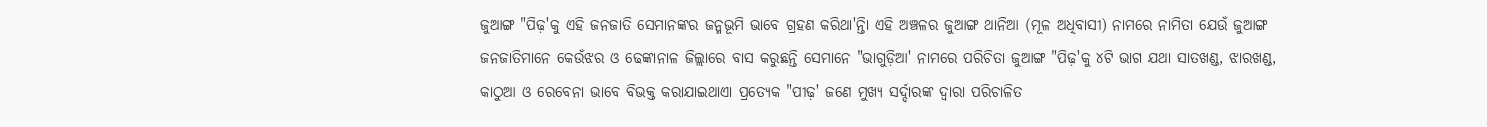ଜୁଆଙ୍ଗ "ପିଢ଼'କୁ ଏହି ଜନଜାତି ସେମାନଙ୍କର ଜନ୍ମଭୂମି ଭାବେ ଗ୍ରହଣ କରିଥା'ନ୍ତିା ଏହି ଅଞ୍ଚଳର ଜୁଆଙ୍ଗ ଥାନିଆ (ମୂଳ ଅଧିବାସୀ) ନାମରେ ନାମିତା ଯେଉଁ ଜୁଆଙ୍ଗ ଜନଜାତିମାନେ କେଉଁଝର ଓ ଢେଙ୍କାନାଳ ଜିଲ୍ଲାରେ ବାସ କରୁଛନ୍ତି ସେମାନେ "ଭାଗୁଡ଼ିଆ' ନାମରେ ପରିଚିତା ଜୁଆଙ୍ଗ "ପିଢ଼'କୁ ୪ଟି ଭାଗ ଯଥା ସାତଖଣ୍ଡ, ଝାରଖଣ୍ଡ, କାଠୁଆ ଓ ରେବେନା ଭାବେ ବିଭକ୍ତ କରାଯାଇଥାଏା ପ୍ରତ୍ୟେକ "ପୀଢ଼' ଜଣେ ମୁଖ୍ୟ ସର୍ଦ୍ଦାରଙ୍କ ଦ୍ୱାରା ପରିଚାଳିତ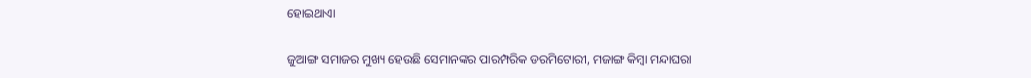ହୋଇଥାଏା

ଜୁଆଙ୍ଗ ସମାଜର ମୁଖ୍ୟ ହେଉଛି ସେମାନଙ୍କର ପାରମ୍ପରିକ ଡରମିଟୋରୀ, ମଜାଙ୍ଗ କିମ୍ବା ମନ୍ଦାଘରା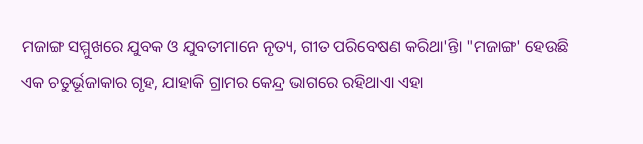ମଜାଙ୍ଗ ସମ୍ମୁଖରେ ଯୁବକ ଓ ଯୁବତୀମାନେ ନୃତ୍ୟ, ଗୀତ ପରିବେଷଣ କରିଥା'ନ୍ତିା "ମଜାଙ୍ଗ' ହେଉଛି ଏକ ଚତୁର୍ଭୂଜାକାର ଗୃହ, ଯାହାକି ଗ୍ରାମର କେନ୍ଦ୍ର ଭାଗରେ ରହିଥାଏା ଏହା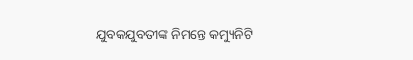ଯୁବକଯୁବତୀଙ୍କ ନିମନ୍ତେ କମ୍ୟୁନିଟି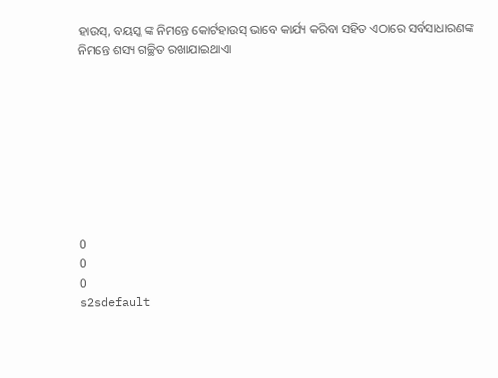ହାଉସ୍, ବୟସ୍କ ଙ୍କ ନିମନ୍ତେ କୋର୍ଟହାଉସ୍ ଭାବେ କାର୍ଯ୍ୟ କରିବା ସହିତ ଏଠାରେ ସର୍ବସାଧାରଣଙ୍କ ନିମନ୍ତେ ଶସ୍ୟ ଗଚ୍ଛିତ ରଖାଯାଇଥାଏା









0
0
0
s2sdefault